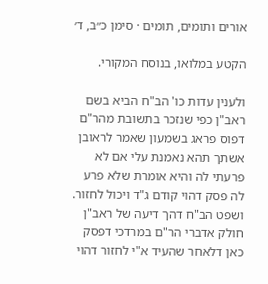אורים ותומים, תומים · סימן כ״ב, ד׳

הקטע במלואו, בנוסח המקורי.

ולענין עדות כו' הב"ח הביא בשם ראב"ן כפי שנזכר בתשובת מהר"ם דפוס פראג בשמעון שאמר לראובן אשתך תהא נאמנת עלי אם לא פרעתי לה והיא אומרת שלא פרע לה פסק דהוי קודם ג"ד ויכול לחזור. ושפט הב"ח דהך דיעה של ראב"ן חולק אדברי הר"ם במרדכי דפסק כאן דלאחר שהעיד א"י לחזור דהוי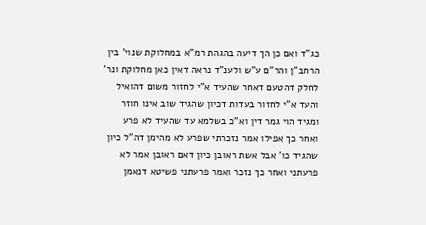כג"ד ואם כן הך דיעה בהגהת רמ"א במחלוקת שנוי' בין הרחב"ן והר"ם ע"ש ולענ"ד נראה דאין כאן מחלוקת ונר' לחלק דהטעם דאחר שהעיד א"י לחזור משום דהואיל והעד א"י לחזור בעדות דכיון שהגיד שוב אינו חוזר ומגיד הוי גמר דין וא"כ בשלמא עד שהעיד לא פרע ואחר כך אפילו אמר נזכרתי שפרע לא מהימן דה"ל כיון שהגיד כו' אבל אשת ראובן כיון דאם ראובן אמר לא פרעתני ואחר כך נזכר ואמר פרעתני פשיטא דנאמן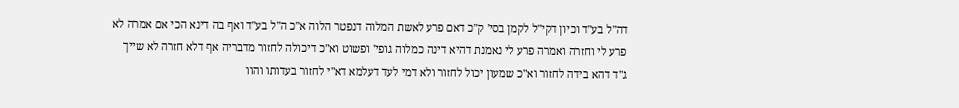דה"ל בע"ד וכיון דקי"ל לקמן בסי' ק"כ דאם פרע לאשת המלוה דנפטר הלוה א"כ ה"ל בע"ד ואף בה דינא הכי אם אמרה לא פרע לי וחזרה ואמרה פרע לי נאמנת דהיא דינה כמלוה גופי' ופשוט וא"כ דיכולה לחזור מדבריה אף דלא חזרה לא שייך ג"ד דהא בידה לחזור וא"כ שמעון יכול לחזור ולא דמי לעד דעלמא דא"י לחזור בעדותו והוו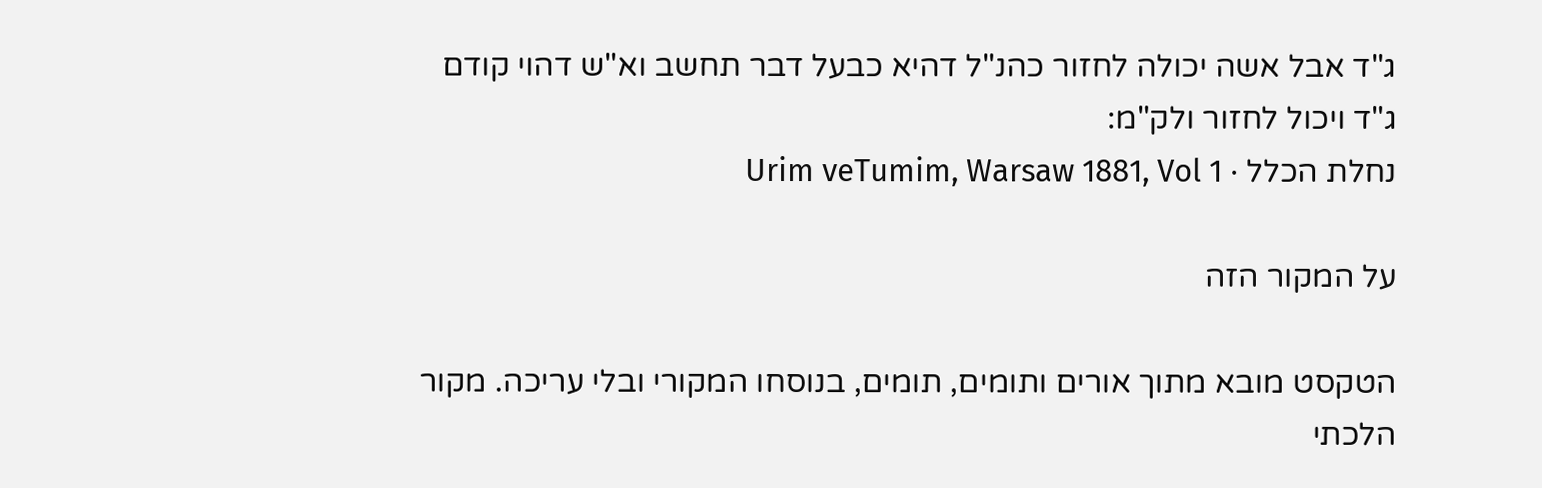ג"ד אבל אשה יכולה לחזור כהנ"ל דהיא כבעל דבר תחשב וא"ש דהוי קודם ג"ד ויכול לחזור ולק"מ:
נחלת הכלל · Urim veTumim, Warsaw 1881, Vol 1

על המקור הזה

הטקסט מובא מתוך אורים ותומים, תומים, בנוסחו המקורי ובלי עריכה. מקור הלכתי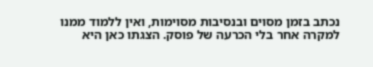נכתב בזמן מסוים ובנסיבות מסוימות, ואין ללמוד ממנו למקרה אחר בלי הכרעה של פוסק. הצגתו כאן היא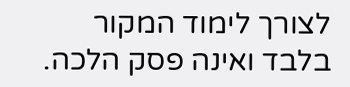לצורך לימוד המקור בלבד ואינה פסק הלכה.